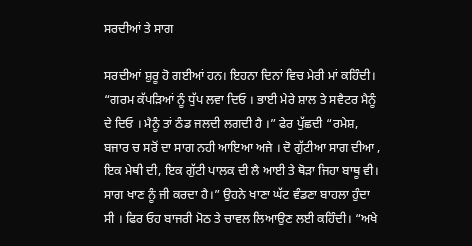ਸਰਦੀਆਂ ਤੇ ਸਾਗ

ਸਰਦੀਆਂ ਸ਼ੁਰੂ ਹੋ ਗਈਆਂ ਹਨ। ਇਹਨਾ ਦਿਨਾਂ ਵਿਚ ਮੇਰੀ ਮਾਂ ਕਹਿੰਦੀ। “ਗਰਮ ਕੱਪੜਿਆਂ ਨੂੰ ਧੁੱਪ ਲਵਾ ਦਿਓ । ਭਾਈ ਮੇਰੇ ਸ਼ਾਲ ਤੇ ਸਵੈਟਰ ਮੈਨੂੰ ਦੇ ਦਿਓ । ਮੈਨੂੰ ਤਾਂ ਠੰਡ ਜਲਦੀ ਲਗਦੀ ਹੈ ।” ਫੇਰ ਪੁੱਛਦੀ “ਰਮੇਸ਼, ਬਜਾਰ ਚ ਸਰੋਂ ਦਾ ਸਾਗ ਨਹੀ ਆਇਆ ਅਜੇ । ਦੋ ਗੁੱਟੀਆ ਸਾਗ ਦੀਆ , ਇਕ ਮੇਥੀ ਦੀ, ਇਕ ਗੁੱਟੀ ਪਾਲਕ ਦੀ ਲੈ ਆਈ ਤੇ ਥੋੜਾ ਜਿਹਾ ਬਾਥੂ ਵੀ। ਸਾਗ ਖਾਣ ਨੂੰ ਜੀ ਕਰਦਾ ਹੈ।” ਉਹਨੇ ਖਾਣਾ ਘੱਟ ਵੰਡਣਾ ਬਾਹਲਾ ਹੁੰਦਾ ਸੀ । ਫਿਰ ਓਹ ਬਾਜਰੀ ਮੋਠ ਤੇ ਚਾਵਲ ਲਿਆਉਣ ਲਈ ਕਹਿੰਦੀ। “ਅਖੇ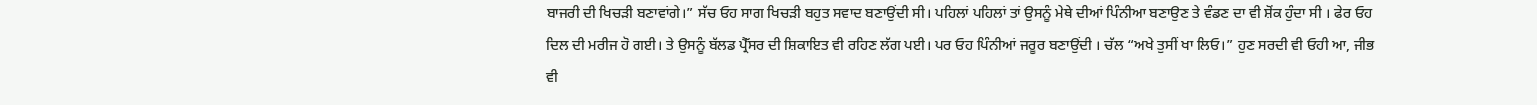ਬਾਜਰੀ ਦੀ ਖਿਚੜੀ ਬਣਾਵਾਂਗੇ।” ਸੱਚ ਓਹ ਸਾਗ ਖਿਚੜੀ ਬਹੁਤ ਸਵਾਦ ਬਣਾਉਂਦੀ ਸੀ। ਪਹਿਲਾਂ ਪਹਿਲਾਂ ਤਾਂ ਉਸਨੂੰ ਮੇਥੇ ਦੀਆਂ ਪਿੰਨੀਆ ਬਣਾਉਣ ਤੇ ਵੰਡਣ ਦਾ ਵੀ ਸ਼ੋਂਕ ਹੁੰਦਾ ਸੀ । ਫੇਰ ਓਹ ਦਿਲ ਦੀ ਮਰੀਜ ਹੋ ਗਈ। ਤੇ ਉਸਨੂੰ ਬੱਲਡ ਪ੍ਰੈੱਸਰ ਦੀ ਸ਼ਿਕਾਇਤ ਵੀ ਰਹਿਣ ਲੱਗ ਪਈ। ਪਰ ਓਹ ਪਿੰਨੀਆਂ ਜਰੂਰ ਬਣਾਉਂਦੀ । ਚੱਲ “ਅਖੇ ਤੁਸੀਂ ਖਾ ਲਿਓ।” ਹੁਣ ਸਰਦੀ ਵੀ ਓਹੀ ਆ, ਜੀਭ ਵੀ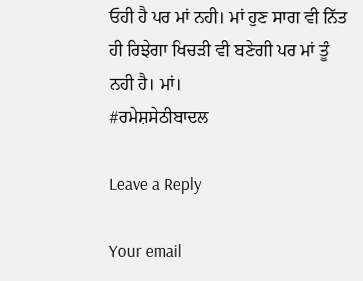ਓਹੀ ਹੈ ਪਰ ਮਾਂ ਨਹੀ। ਮਾਂ ਹੁਣ ਸਾਗ ਵੀ ਨਿੱਤ ਹੀ ਰਿਝੇਗਾ ਖਿਚੜੀ ਵੀ ਬਣੇਗੀ ਪਰ ਮਾਂ ਤੂੰ ਨਹੀ ਹੈ। ਮਾਂ।
#ਰਮੇਸ਼ਸੇਠੀਬਾਦਲ

Leave a Reply

Your email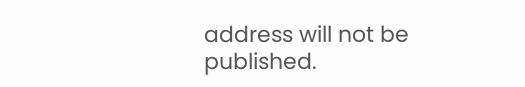address will not be published.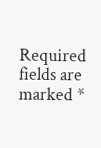Required fields are marked *